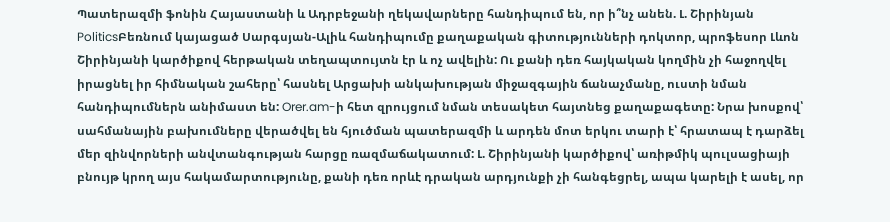Պատերազմի ֆոնին Հայաստանի և Ադրբեջանի ղեկավարները հանդիպում են, որ ի՞նչ անեն. Լ. Շիրինյան
PoliticsԲեռնում կայացած Սարգսյան-Ալիև հանդիպումը քաղաքական գիտությունների դոկտոր, պրոֆեսոր Լևոն Շիրինյանի կարծիքով հերթական տեղապտույտն էր և ոչ ավելին: Ու քանի դեռ հայկական կողմին չի հաջողվել իրացնել իր հիմնական շահերը՝ հասնել Արցախի անկախության միջազգային ճանաչմանը, ուստի նման հանդիպումներն անիմաստ են: Orer.am-ի հետ զրույցում նման տեսակետ հայտնեց քաղաքագետը: Նրա խոսքով՝ սահմանային բախումները վերածվել են հյուծման պատերազմի և արդեն մոտ երկու տարի է՝ հրատապ է դարձել մեր զինվորների անվտանգության հարցը ռազմաճակատում: Լ. Շիրինյանի կարծիքով՝ առիթմիկ պուլսացիայի բնույթ կրող այս հակամարտությունը, քանի դեռ որևէ դրական արդյունքի չի հանգեցրել, ապա կարելի է ասել, որ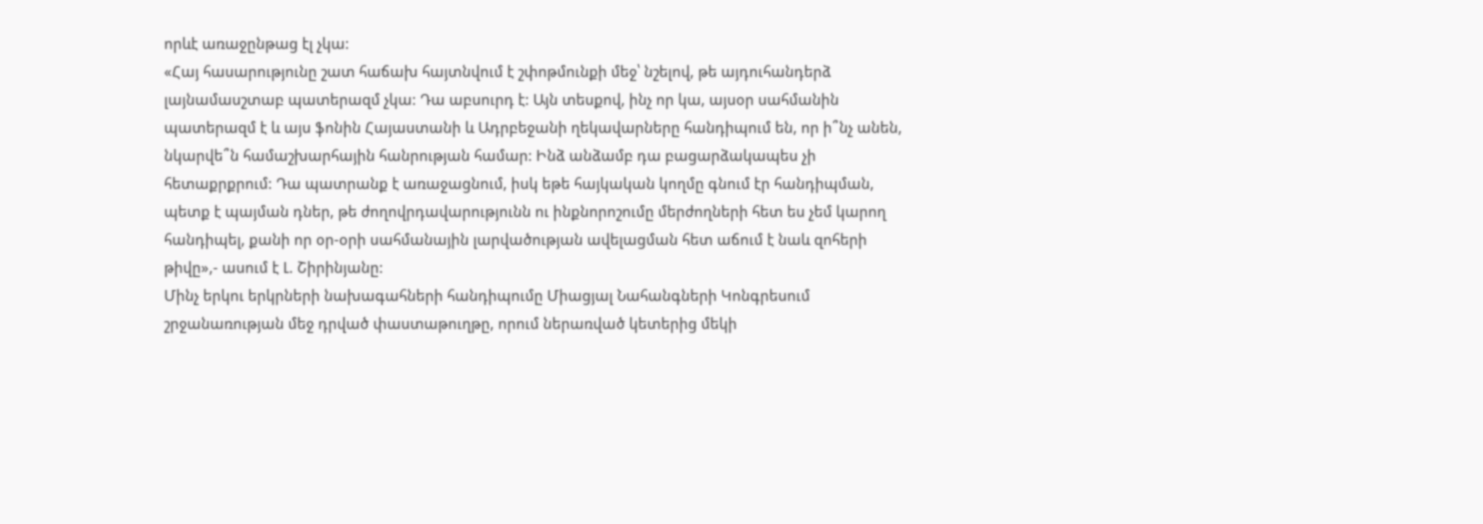որևէ առաջընթաց էլ չկա:
«Հայ հասարությունը շատ հաճախ հայտնվում է շփոթմունքի մեջ՝ նշելով, թե այդուհանդերձ լայնամասշտաբ պատերազմ չկա: Դա աբսուրդ է: Այն տեսքով, ինչ որ կա, այսօր սահմանին պատերազմ է և այս ֆոնին Հայաստանի և Ադրբեջանի ղեկավարները հանդիպում են, որ ի՞նչ անեն, նկարվե՞ն համաշխարհային հանրության համար: Ինձ անձամբ դա բացարձակապես չի հետաքրքրում: Դա պատրանք է առաջացնում, իսկ եթե հայկական կողմը գնում էր հանդիպման, պետք է պայման դներ, թե ժողովրդավարությունն ու ինքնորոշումը մերժողների հետ ես չեմ կարող հանդիպել, քանի որ օր-օրի սահմանային լարվածության ավելացման հետ աճում է նաև զոհերի թիվը»,- ասում է Լ. Շիրինյանը:
Մինչ երկու երկրների նախագահների հանդիպումը Միացյալ Նահանգների Կոնգրեսում շրջանառության մեջ դրված փաստաթուղթը, որում ներառված կետերից մեկի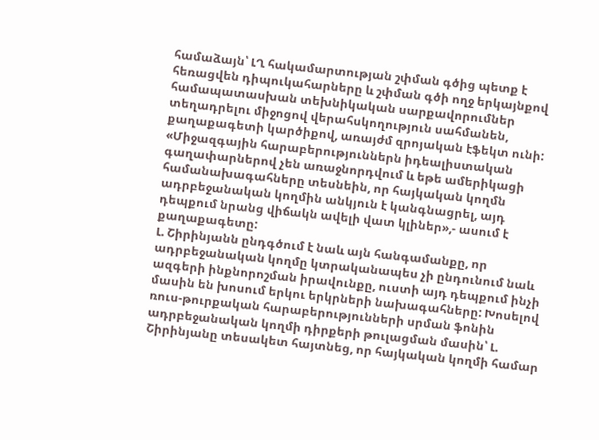համաձայն՝ ԼՂ հակամարտության շփման գծից պետք է հեռացվեն դիպուկահարները և շփման գծի ողջ երկայնքով համապատասխան տեխնիկական սարքավորումներ տեղադրելու միջոցով վերահսկողություն սահմանեն, քաղաքագետի կարծիքով, առայժմ զրոյական էֆեկտ ունի: «Միջազգային հարաբերություններն իդեալիստական գաղափարներով չեն առաջնորդվում և եթե ամերիկացի համանախագահները տեսնեին, որ հայկական կողմն ադրբեջանական կողմին անկյուն է կանգնացրել, այդ դեպքում նրանց վիճակն ավելի վատ կլիներ»,- ասում է քաղաքագետը:
Լ. Շիրինյանն ընդգծում է նաև այն հանգամանքը, որ ադրբեջանական կողմը կտրականապես չի ընդունում նաև ազգերի ինքնորոշման իրավունքը, ուստի այդ դեպքում ինչի մասին են խոսում երկու երկրների նախագահները: Խոսելով ռուս-թուրքական հարաբերությունների սրման ֆոնին ադրբեջանական կողմի դիրքերի թուլացման մասին՝ Լ. Շիրինյանը տեսակետ հայտնեց, որ հայկական կողմի համար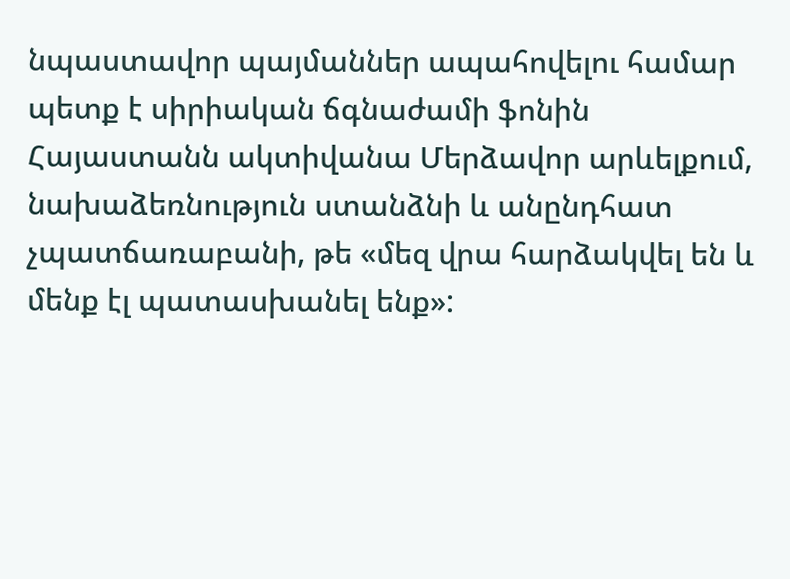նպաստավոր պայմաններ ապահովելու համար պետք է սիրիական ճգնաժամի ֆոնին Հայաստանն ակտիվանա Մերձավոր արևելքում, նախաձեռնություն ստանձնի և անընդհատ չպատճառաբանի, թե «մեզ վրա հարձակվել են և մենք էլ պատասխանել ենք»: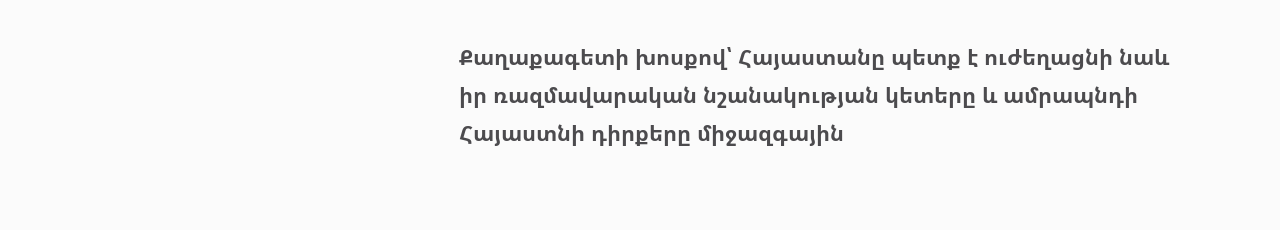Քաղաքագետի խոսքով՝ Հայաստանը պետք է ուժեղացնի նաև իր ռազմավարական նշանակության կետերը և ամրապնդի Հայաստնի դիրքերը միջազգային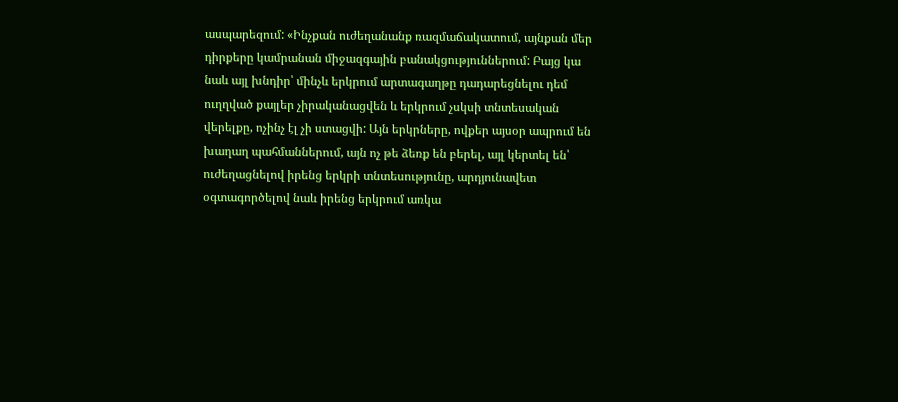ասպարեզում: «Ինչքան ուժեղանանք ռազմաճակատում, այնքան մեր դիրքերը կամրանան միջազգային բանակցություններում: Բայց կա նաև այլ խնդիր՝ մինչև երկրում արտագաղթը դադարեցնելու դեմ ուղղված քայլեր չիրականացվեն և երկրում չսկսի տնտեսական վերելքը, ոչինչ էլ չի ստացվի: Այն երկրները, ովքեր այսօր ապրում են խաղաղ պահմաններում, այն ոչ թե ձեռք են բերել, այլ կերտել են՝ ուժեղացնելով իրենց երկրի տնտեսությունը, արդյունավետ օգտագործելով նաև իրենց երկրում առկա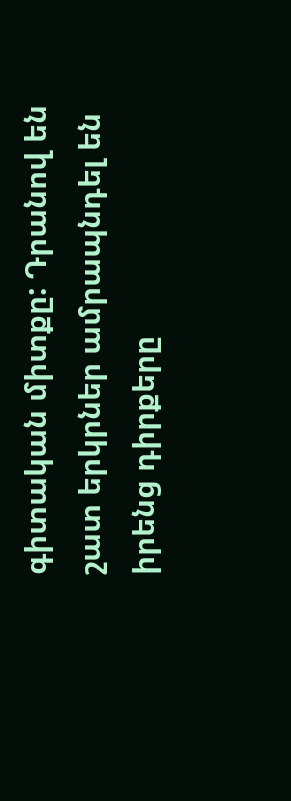գիտական միտքը: Դրանով են շատ երկրներ ամրապնդել են իրենց դիրքերը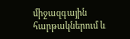միջազգային հարթակներում և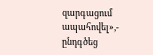զարգացում ապահովել»,- ընդգծեց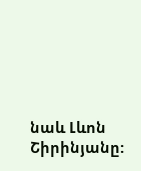նաև Լևոն Շիրինյանը: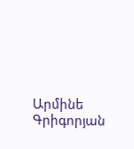Արմինե Գրիգորյան